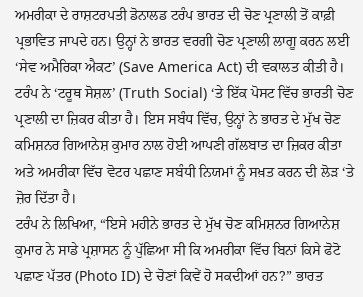ਅਮਰੀਕਾ ਦੇ ਰਾਸ਼ਟਰਪਤੀ ਡੋਨਾਲਡ ਟਰੰਪ ਭਾਰਤ ਦੀ ਚੋਣ ਪ੍ਰਣਾਲੀ ਤੋਂ ਕਾਫ਼ੀ ਪ੍ਰਭਾਵਿਤ ਜਾਪਦੇ ਹਨ। ਉਨ੍ਹਾਂ ਨੇ ਭਾਰਤ ਵਰਗੀ ਚੋਣ ਪ੍ਰਣਾਲੀ ਲਾਗੂ ਕਰਨ ਲਈ ‘ਸੇਵ ਅਮੈਰਿਕਾ ਐਕਟ’ (Save America Act) ਦੀ ਵਕਾਲਤ ਕੀਤੀ ਹੈ। ਟਰੰਪ ਨੇ ‘ਟਰੂਥ ਸੋਸ਼ਲ’ (Truth Social) ‘ਤੇ ਇੱਕ ਪੋਸਟ ਵਿੱਚ ਭਾਰਤੀ ਚੋਣ ਪ੍ਰਣਾਲੀ ਦਾ ਜ਼ਿਕਰ ਕੀਤਾ ਹੈ। ਇਸ ਸਬੰਧ ਵਿੱਚ, ਉਨ੍ਹਾਂ ਨੇ ਭਾਰਤ ਦੇ ਮੁੱਖ ਚੋਣ ਕਮਿਸ਼ਨਰ ਗਿਆਨੇਸ਼ ਕੁਮਾਰ ਨਾਲ ਹੋਈ ਆਪਣੀ ਗੱਲਬਾਤ ਦਾ ਜ਼ਿਕਰ ਕੀਤਾ ਅਤੇ ਅਮਰੀਕਾ ਵਿੱਚ ਵੋਟਰ ਪਛਾਣ ਸਬੰਧੀ ਨਿਯਮਾਂ ਨੂੰ ਸਖ਼ਤ ਕਰਨ ਦੀ ਲੋੜ ‘ਤੇ ਜ਼ੋਰ ਦਿੱਤਾ ਹੈ।
ਟਰੰਪ ਨੇ ਲਿਖਿਆ, “ਇਸੇ ਮਹੀਨੇ ਭਾਰਤ ਦੇ ਮੁੱਖ ਚੋਣ ਕਮਿਸ਼ਨਰ ਗਿਆਨੇਸ਼ ਕੁਮਾਰ ਨੇ ਸਾਡੇ ਪ੍ਰਸ਼ਾਸਨ ਨੂੰ ਪੁੱਛਿਆ ਸੀ ਕਿ ਅਮਰੀਕਾ ਵਿੱਚ ਬਿਨਾਂ ਕਿਸੇ ਫੋਟੋ ਪਛਾਣ ਪੱਤਰ (Photo ID) ਦੇ ਚੋਣਾਂ ਕਿਵੇਂ ਹੋ ਸਕਦੀਆਂ ਹਨ?” ਭਾਰਤ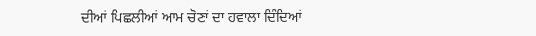ਦੀਆਂ ਪਿਛਲੀਆਂ ਆਮ ਚੋਣਾਂ ਦਾ ਹਵਾਲਾ ਦਿੰਦਿਆਂ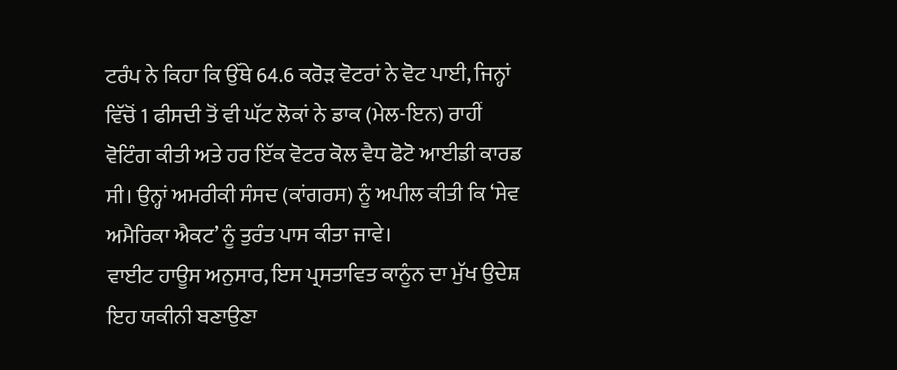ਟਰੰਪ ਨੇ ਕਿਹਾ ਕਿ ਉੱਥੇ 64.6 ਕਰੋੜ ਵੋਟਰਾਂ ਨੇ ਵੋਟ ਪਾਈ, ਜਿਨ੍ਹਾਂ ਵਿੱਚੋਂ 1 ਫੀਸਦੀ ਤੋਂ ਵੀ ਘੱਟ ਲੋਕਾਂ ਨੇ ਡਾਕ (ਮੇਲ-ਇਨ) ਰਾਹੀਂ ਵੋਟਿੰਗ ਕੀਤੀ ਅਤੇ ਹਰ ਇੱਕ ਵੋਟਰ ਕੋਲ ਵੈਧ ਫੋਟੋ ਆਈਡੀ ਕਾਰਡ ਸੀ। ਉਨ੍ਹਾਂ ਅਮਰੀਕੀ ਸੰਸਦ (ਕਾਂਗਰਸ) ਨੂੰ ਅਪੀਲ ਕੀਤੀ ਕਿ ‘ਸੇਵ ਅਮੈਰਿਕਾ ਐਕਟ’ ਨੂੰ ਤੁਰੰਤ ਪਾਸ ਕੀਤਾ ਜਾਵੇ।
ਵਾਈਟ ਹਾਊਸ ਅਨੁਸਾਰ, ਇਸ ਪ੍ਰਸਤਾਵਿਤ ਕਾਨੂੰਨ ਦਾ ਮੁੱਖ ਉਦੇਸ਼ ਇਹ ਯਕੀਨੀ ਬਣਾਉਣਾ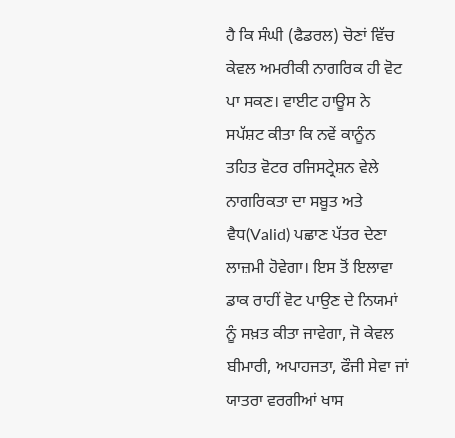ਹੈ ਕਿ ਸੰਘੀ (ਫੈਡਰਲ) ਚੋਣਾਂ ਵਿੱਚ ਕੇਵਲ ਅਮਰੀਕੀ ਨਾਗਰਿਕ ਹੀ ਵੋਟ ਪਾ ਸਕਣ। ਵਾਈਟ ਹਾਊਸ ਨੇ ਸਪੱਸ਼ਟ ਕੀਤਾ ਕਿ ਨਵੇਂ ਕਾਨੂੰਨ ਤਹਿਤ ਵੋਟਰ ਰਜਿਸਟ੍ਰੇਸ਼ਨ ਵੇਲੇ ਨਾਗਰਿਕਤਾ ਦਾ ਸਬੂਤ ਅਤੇ ਵੈਧ(Valid) ਪਛਾਣ ਪੱਤਰ ਦੇਣਾ ਲਾਜ਼ਮੀ ਹੋਵੇਗਾ। ਇਸ ਤੋਂ ਇਲਾਵਾ ਡਾਕ ਰਾਹੀਂ ਵੋਟ ਪਾਉਣ ਦੇ ਨਿਯਮਾਂ ਨੂੰ ਸਖ਼ਤ ਕੀਤਾ ਜਾਵੇਗਾ, ਜੋ ਕੇਵਲ ਬੀਮਾਰੀ, ਅਪਾਹਜਤਾ, ਫੌਜੀ ਸੇਵਾ ਜਾਂ ਯਾਤਰਾ ਵਰਗੀਆਂ ਖਾਸ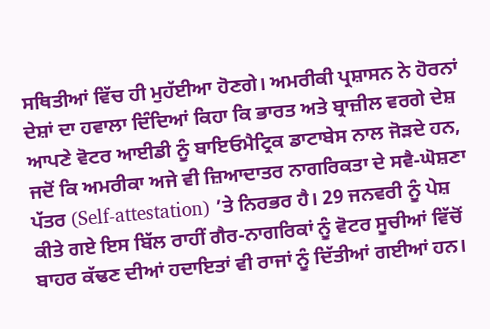ਸਥਿਤੀਆਂ ਵਿੱਚ ਹੀ ਮੁਹੱਈਆ ਹੋਣਗੇ। ਅਮਰੀਕੀ ਪ੍ਰਸ਼ਾਸਨ ਨੇ ਹੋਰਨਾਂ ਦੇਸ਼ਾਂ ਦਾ ਹਵਾਲਾ ਦਿੰਦਿਆਂ ਕਿਹਾ ਕਿ ਭਾਰਤ ਅਤੇ ਬ੍ਰਾਜ਼ੀਲ ਵਰਗੇ ਦੇਸ਼ ਆਪਣੇ ਵੋਟਰ ਆਈਡੀ ਨੂੰ ਬਾਇਓਮੈਟ੍ਰਿਕ ਡਾਟਾਬੇਸ ਨਾਲ ਜੋੜਦੇ ਹਨ, ਜਦੋਂ ਕਿ ਅਮਰੀਕਾ ਅਜੇ ਵੀ ਜ਼ਿਆਦਾਤਰ ਨਾਗਰਿਕਤਾ ਦੇ ਸਵੈ-ਘੋਸ਼ਣਾ ਪੱਤਰ (Self-attestation) ’ਤੇ ਨਿਰਭਰ ਹੈ। 29 ਜਨਵਰੀ ਨੂੰ ਪੇਸ਼ ਕੀਤੇ ਗਏ ਇਸ ਬਿੱਲ ਰਾਹੀਂ ਗੈਰ-ਨਾਗਰਿਕਾਂ ਨੂੰ ਵੋਟਰ ਸੂਚੀਆਂ ਵਿੱਚੋਂ ਬਾਹਰ ਕੱਢਣ ਦੀਆਂ ਹਦਾਇਤਾਂ ਵੀ ਰਾਜਾਂ ਨੂੰ ਦਿੱਤੀਆਂ ਗਈਆਂ ਹਨ।